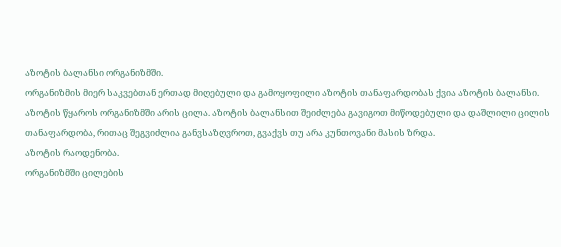აზოტის ბალანსი ორგანიზმში.
ორგანიზმის მიერ საკვებთან ერთად მიღებული და გამოყოფილი აზოტის თანაფარდობას ქვია აზოტის ბალანსი. აზოტის წყაროს ორგანიზმში არის ცილა. აზოტის ბალანსით შეიძლება გავიგოთ მიწოდებული და დაშლილი ცილის თანაფარდობა, რითაც შეგვიძლია განვსაზღვროთ, გვაქვს თუ არა კუნთოვანი მასის ზრდა.
აზოტის რაოდენობა.
ორგანიზმში ცილების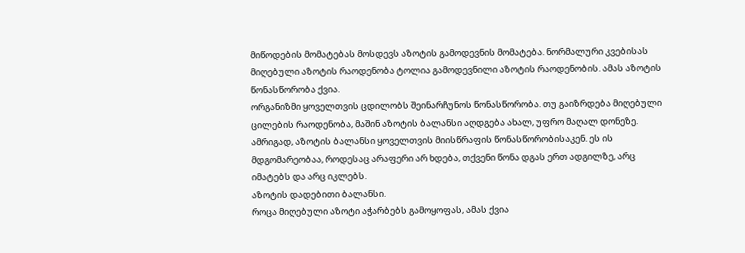მიწოდების მომატებას მოსდევს აზოტის გამოდევნის მომატება. ნორმალური კვებისას მიღებული აზოტის რაოდენობა ტოლია გამოდევნილი აზოტის რაოდენობის. ამას აზოტის წონასწორობა ქვია.
ორგანიზმი ყოველთვის ცდილობს შეინარჩუნოს წონასწორობა. თუ გაიზრდება მიღებული ცილების რაოდენობა, მაშინ აზოტის ბალანსი აღდგება ახალ, უფრო მაღალ დონეზე. ამრიგად, აზოტის ბალანსი ყოველთვის მიისწრაფის წონასწორობისაკენ. ეს ის მდგომარეობაა, როდესაც არაფერი არ ხდება, თქვენი წონა დგას ერთ ადგილზე, არც იმატებს და არც იკლებს.
აზოტის დადებითი ბალანსი.
როცა მიღებული აზოტი აჭარბებს გამოყოფას, ამას ქვია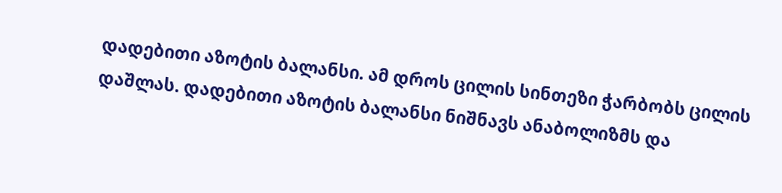დადებითი აზოტის ბალანსი. ამ დროს ცილის სინთეზი ჭარბობს ცილის დაშლას. დადებითი აზოტის ბალანსი ნიშნავს ანაბოლიზმს და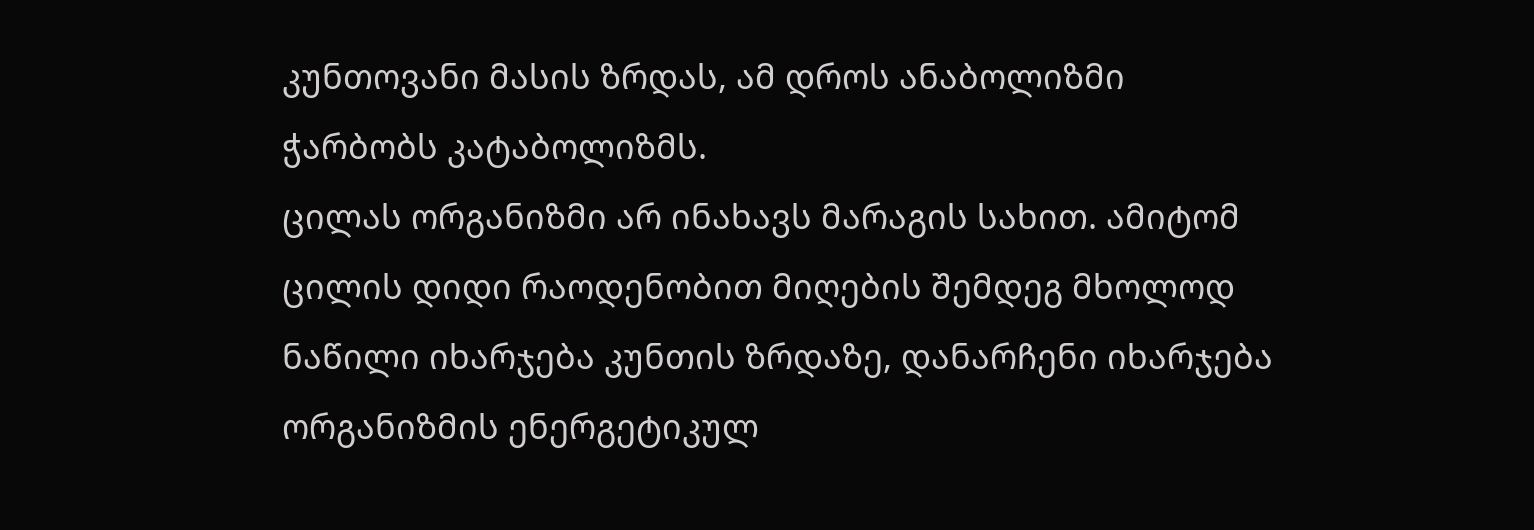კუნთოვანი მასის ზრდას, ამ დროს ანაბოლიზმი ჭარბობს კატაბოლიზმს.
ცილას ორგანიზმი არ ინახავს მარაგის სახით. ამიტომ ცილის დიდი რაოდენობით მიღების შემდეგ მხოლოდ ნაწილი იხარჯება კუნთის ზრდაზე, დანარჩენი იხარჯება ორგანიზმის ენერგეტიკულ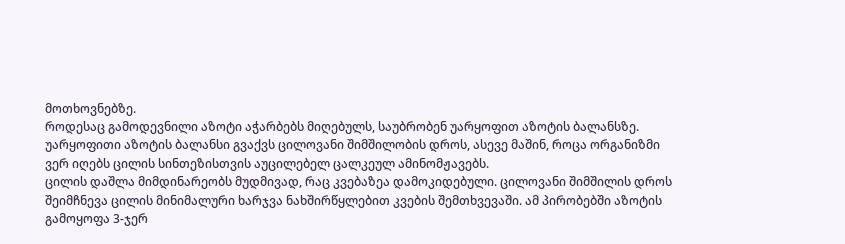მოთხოვნებზე.
როდესაც გამოდევნილი აზოტი აჭარბებს მიღებულს, საუბრობენ უარყოფით აზოტის ბალანსზე. უარყოფითი აზოტის ბალანსი გვაქვს ცილოვანი შიმშილობის დროს, ასევე მაშინ, როცა ორგანიზმი ვერ იღებს ცილის სინთეზისთვის აუცილებელ ცალკეულ ამინომჟავებს.
ცილის დაშლა მიმდინარეობს მუდმივად, რაც კვებაზეა დამოკიდებული. ცილოვანი შიმშილის დროს შეიმჩნევა ცილის მინიმალური ხარჯვა ნახშირწყლებით კვების შემთხვევაში. ამ პირობებში აზოტის გამოყოფა 3-ჯერ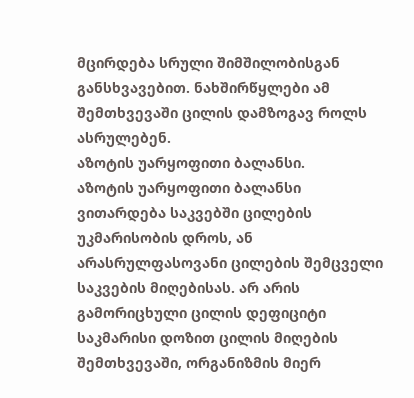მცირდება სრული შიმშილობისგან განსხვავებით. ნახშირწყლები ამ შემთხვევაში ცილის დამზოგავ როლს ასრულებენ.
აზოტის უარყოფითი ბალანსი.
აზოტის უარყოფითი ბალანსი ვითარდება საკვებში ცილების უკმარისობის დროს, ან არასრულფასოვანი ცილების შემცველი საკვების მიღებისას. არ არის გამორიცხული ცილის დეფიციტი საკმარისი დოზით ცილის მიღების შემთხვევაში, ორგანიზმის მიერ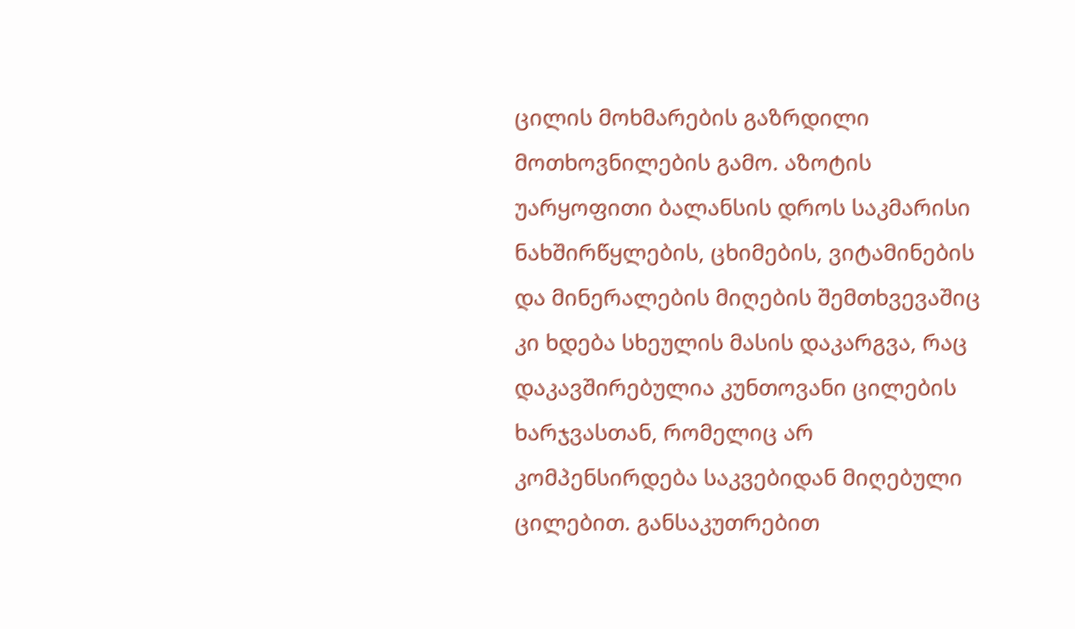ცილის მოხმარების გაზრდილი მოთხოვნილების გამო. აზოტის
უარყოფითი ბალანსის დროს საკმარისი ნახშირწყლების, ცხიმების, ვიტამინების და მინერალების მიღების შემთხვევაშიც კი ხდება სხეულის მასის დაკარგვა, რაც დაკავშირებულია კუნთოვანი ცილების ხარჯვასთან, რომელიც არ კომპენსირდება საკვებიდან მიღებული ცილებით. განსაკუთრებით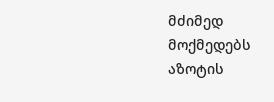მძიმედ მოქმედებს აზოტის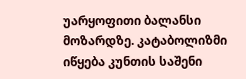უარყოფითი ბალანსი მოზარდზე. კატაბოლიზმი იწყება კუნთის საშენი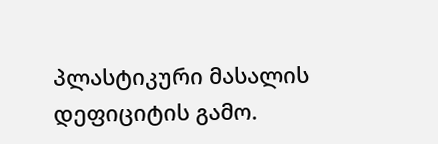პლასტიკური მასალის დეფიციტის გამო.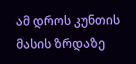ამ დროს კუნთის მასის ზრდაზე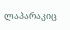ლაპარაკიც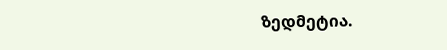ზედმეტია.